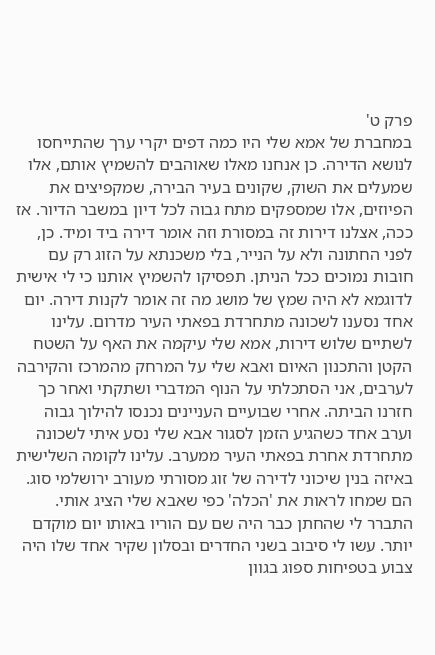פרק ט'
במחברת של אמא שלי היו כמה דפים יקרי ערך שהתייחסו לנושא הדירה. כן אנחנו מאלו שאוהבים להשמיץ אותם, אלו שמעלים את השוק, שקונים בעיר הבירה, שמקפיצים את הפיוזים, אלו שמספקים מתח גבוה לכל דיון במשבר הדיור. אז ככה, אצלנו דירות זה במסורת וזה אומר דירה ביד ומיד. כן, לפני החתונה ולא על הנייר, בלי משכנתא על הזוג רק עם חובות נמוכים ככל הניתן. תפסיקו להשמיץ אותנו כי לי אישית לדוגמא לא היה שמץ של מושג מה זה אומר לקנות דירה. יום אחד נסענו לשכונה מתחרדת בפאתי העיר מדרום. עלינו לשתיים שלוש דירות, אמא שלי עיקמה את האף על השטח הקטן והתכנון האיום ואבא שלי על המרחק מהמרכז והקירבה לערבים, אני הסתכלתי על הנוף המדברי ושתקתי ואחר כך חזרנו הביתה. אחרי שבועיים העניינים נכנסו להילוך גבוה וערב אחד כשהגיע הזמן לסגור אבא שלי נסע איתי לשכונה מתחרדת אחרת בפאתי העיר ממערב. עלינו לקומה השלישית באיזה בנין שיכוני לדירה של זוג מסורתי מעורב ירושלמי סוג. הם שמחו לראות את 'הכלה' כפי שאבא שלי הציג אותי. התברר לי שהחתן כבר היה שם עם הוריו באותו יום מוקדם יותר. עשו לי סיבוב בשני החדרים ובסלון שקיר אחד שלו היה צבוע בטפיחות ספוג בגוון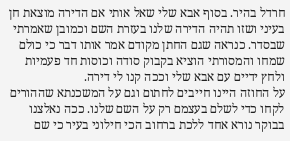חרדל בהיר. בסוף אבא שלי שאל אותי אם הדירה מוצאת חן בעיני ושזו תהיה הדירה שלנו בעזרת השם וכמובן שאמרתי שבסדר. כנראה שגם החתן מקודם אמר אותו דבר כי כולם שמחו והמסורתי הוציא בקבוק סודה וכוסות חד פעמיות ולחץ ידיים עם אבא שלי וככה קנו לי דירה.
על החוזה היינו חייבים לחתום וגם על המשכנתא שההורים לקחו כדי לשלם בעצמם רק על השם שלנו. ככה נאלצנו בבוקר נורא אחד ללכת ברחוב הכי חילוני בעיר כי שם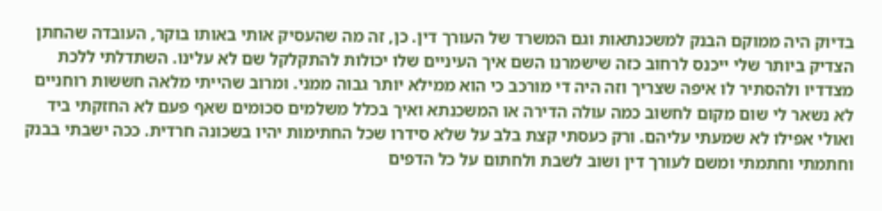בדיוק היה ממוקם הבנק למשכנתאות וגם המשרד של העורך דין. כן, זה מה שהעסיק אותי באותו בוקר, העובדה שהחתן הצדיק ביותר שלי ייכנס לרחוב כזה שישמרנו השם איך העיניים שלו יכולות להתקלקל שם לא עלינו. השתדלתי ללכת מצדדיו ולהסתיר לו איפה שצריך וזה היה די מורכב כי הוא ממילא יותר גבוה ממני. ומרוב שהייתי מלאה חששות רוחניים לא נשאר לי שום מקום לחשוב כמה עולה הדירה או המשכנתא ואיך בכלל משלמים סכומים שאף פעם לא החזקתי ביד ואולי אפילו לא שמעתי עליהם. ורק כעסתי קצת בלב על שלא סידרו שכל החתימות יהיו בשכונה חרדית. ככה ישבתי בבנק וחתמתי וחתמתי ומשם לעורך דין ושוב לשבת ולחתום על כל הדפים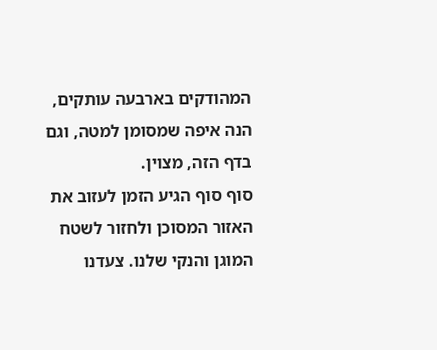המהודקים בארבעה עותקים, הנה איפה שמסומן למטה, וגם בדף הזה, מצוין.
סוף סוף הגיע הזמן לעזוב את האזור המסוכן ולחזור לשטח המוגן והנקי שלנו. צעדנו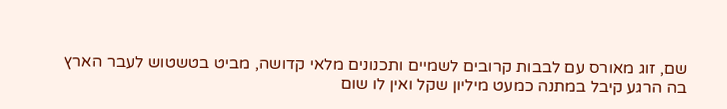שם, זוג מאורס עם לבבות קרובים לשמיים ותכנונים מלאי קדושה, מביט בטשטוש לעבר הארץ בה הרגע קיבל במתנה כמעט מיליון שקל ואין לו שום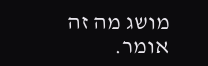מושג מה זה אומר.